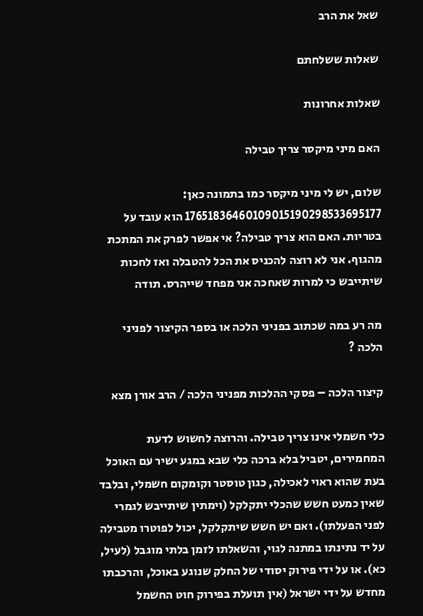שאל את הרב

שאלות ששלחתם

שאלות אחרונות

האם מיני מיקסר צריך טבילה

שלום, יש לי מיני מיקסר כמו בתמונה כאן: 17651836460109015190298533695177 הוא עובד על בטריות. האם הוא צריך טבילה? אי אפשר לפרק את המתכת מהגוף. אני לא רוצה להכניס את הכל להטבלה ואז לחכות שיתייבש כי למרות שאחכה אני מפחד שייהרס. תודה

מה רע במה שכתוב בפניני הלכה או בספר הקיצור לפניני הלכה ?

קיצור הלכה – פסקי ההלכות מפניני הלכה / הרב אורן מצא

כלי חשמלי אינו צריך טבילה. והרוצה לחשוש לדעת המחמירים, יטביל בלא ברכה כלי שבא במגע ישיר עם האוכל בעת שהוא ראוי לאכילה, כגון טוסטר וקומקום חשמלי, ובלבד שאין כמעט חשש שהכלי יתקלקל (וימתין שיתייבש לגמרי לפני הפעלתו). ואם יש חשש שיתקלקל, יכול לפוטרו מטבילה על יד נתינתו במתנה לגוי, והשאלתו לזמן בלתי מוגבל (לעיל, כא). או על ידי פירוק יסודי של החלק שנוגע באוכל, והרכבתו מחדש על ידי ישראל (אין תועלת בפירוק חוט החשמל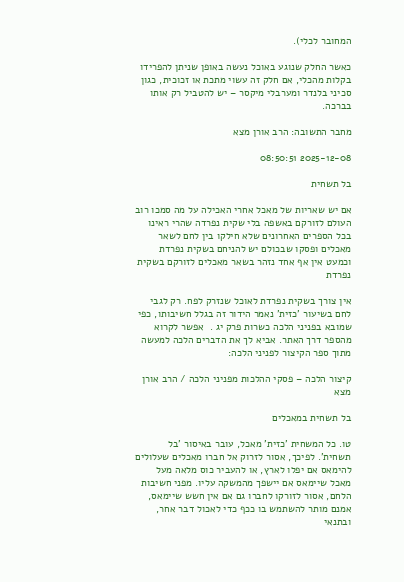המחובר לכלי).

כאשר החלק שנוגע באוכל נעשה באופן שניתן להפרידו בקלות מהכלי, אם חלק זה עשוי מתכת או זכוכית, כגון סכיני בלנדר ומערבלי מיקסר – יש להטביל רק אותו בברכה.

מחבר התשובה: הרב אורן מצא

2025-12-08 08:50:51

בל תשחית

אם יש שאריות של מאכל אחרי האכילה על מה סמכו רוב העולם לזורקם באשפה בלי שקית נפרדה שהרי ראינו בכל הספרים האחרונים שלא חילקו בין לחם לשאר מאכלים ופסקו שבכולם יש להניחם בשקית נפרדת וכמעט אין אף אחד נזהר בשאר מאכלים לזורקם בשקית נפרדת

אין צורך בשקית נפרדת לאוכל שנזרק לפח. רק לגבי לחם בשיעור 'כזית' נאמר הידור זה בגלל חשיבותו, כפי שמובא בפניני הלכה כשרות פרק יג .  אפשר לקרוא מהספר דרך האתר. אביא לך את הדברים הלכה למעשה מתוך ספר הקיצור לפניני הלכה:

קיצור הלכה – פסקי ההלכות מפניני הלכה / הרב אורן מצא

בל תשחית במאכלים

טו. כל המשחית 'כזית' מאכל, עובר באיסור 'בל תשחית'. לפיכך, אסור לזרוק אל חברו מאכלים שעלולים להימאס אם יפלו לארץ, או להעביר כוס מלאה מעל מאכל שיימאס אם יישפך מהמשקה עליו. מפני חשיבות הלחם, אסור לזורקו לחברו גם אם אין חשש שיימאס, אמנם מותר להשתמש בו ככף כדי לאכול דבר אחר, ובתנאי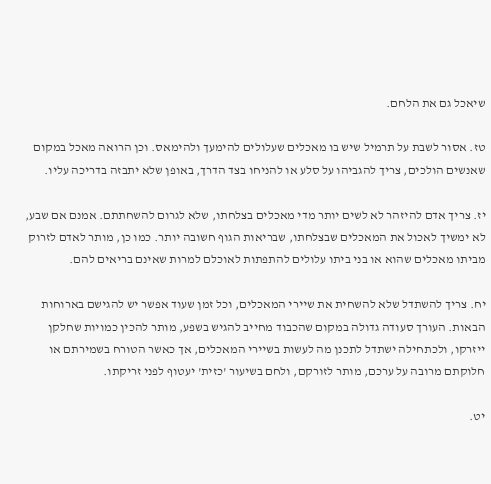שיאכל גם את הלחם.

טז. אסור לשבת על תרמיל שיש בו מאכלים שעלולים להימעך ולהימאס. וכן הרואה מאכל במקום שאנשים הולכים, צריך להגביהו על סלע או להניחו בצד הדרך, באופן שלא יתבזה בדריכה עליו.

יז. צריך אדם להיזהר לא לשים יותר מדי מאכלים בצלחתו, שלא לגרום להשחתתם. אמנם אם שבע, לא ימשיך לאכול את המאכלים שבצלחתו, שבריאות הגוף חשובה יותר. כמו כן, מותר לאדם לזרוק מביתו מאכלים שהוא או בני ביתו עלולים להתפתות לאוכלם למרות שאינם בריאים להם.

יח. צריך להשתדל שלא להשחית את שיירי המאכלים, וכל זמן שעוד אפשר יש להגישם בארוחות הבאות. העורך סעודה גדולה במקום שהכבוד מחייב להגיש בשפע, מותר להכין כמויות שחלקן ייזרקו, ולכתחילה ישתדל לתכנן מה לעשות בשיירי המאכלים, אך כאשר הטורח בשמירתם או חלוקתם מרובה על ערכם, מותר לזורקם, ולחם בשיעור 'כזית' יעטוף לפני זריקתו.

יט.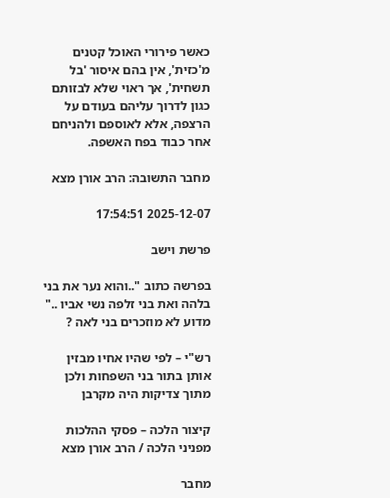כאשר פירורי האוכל קטנים מ'כזית', אין בהם איסור 'בל תשחית', אך ראוי שלא לבזותם כגון לדרוך עליהם בעודם על הרצפה, אלא לאוספם ולהניחם אחר כבוד בפח האשפה.

מחבר התשובה: הרב אורן מצא

2025-12-07 17:54:51

פרשת וישב

בפרשה כתוב "..והוא נער את בני בלהה ואת בני זלפה נשי אביו .." מדוע לא מוזכרים בני לאה ?

רש"י – לפי שהיו אחיו מבזין אותן בתור בני השפחות ולכן מתוך צדיקות היה מקרבן

קיצור הלכה – פסקי ההלכות מפניני הלכה / הרב אורן מצא

מחבר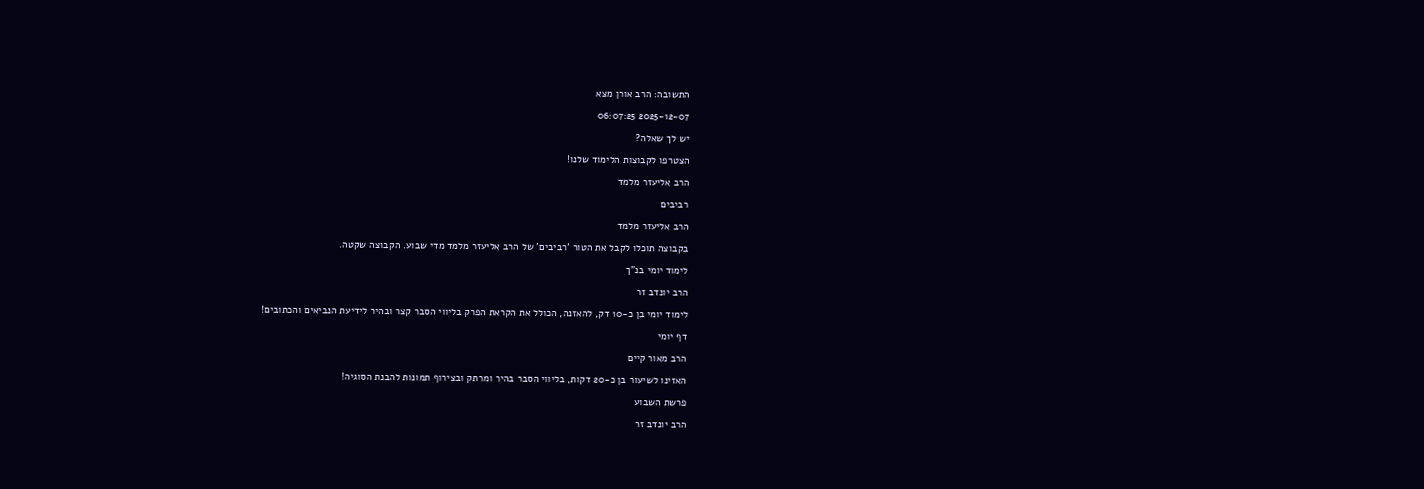התשובה: הרב אורן מצא

2025-12-07 06:07:25

יש לך שאלה?

הצטרפו לקבוצות הלימוד שלנו!

הרב אליעזר מלמד

רביבים

הרב אליעזר מלמד

בקבוצה תוכלו לקבל את הטור 'רביבים' של הרב אליעזר מלמד מדי שבוע. הקבוצה שקטה.

לימוד יומי בנ"ך

הרב יונדב זר

לימוד יומי בן כ-10 דק, להאזנה, הכולל את הקראת הפרק בליווי הסבר קצר ובהיר לידיעת הנביאים והכתובים!

דף יומי

הרב מאור קיים

האזינו לשיעור בן כ-20 דקות, בליווי הסבר בהיר ומרתק ובצירוף תמונות להבנת הסוגיה!

פרשת השבוע

הרב יונדב זר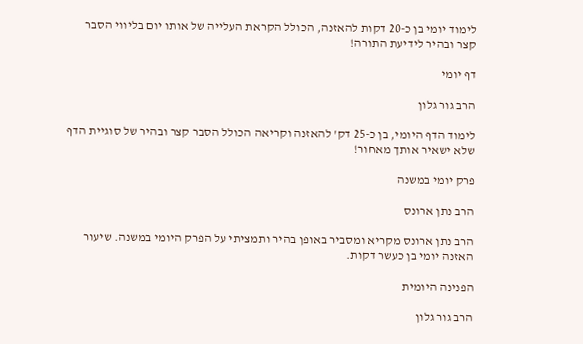לימוד יומי בן כ-20 דקות להאזנה, הכולל הקראת העלייה של אותו יום בליווי הסבר קצר ובהיר לידיעת התורה!

דף יומי

הרב גור גלון

לימוד הדף היומי, בן כ-25 דק' להאזנה וקריאה הכולל הסבר קצר ובהיר של סוגיית הדף שלא ישאיר אותך מאחור!

פרק יומי במשנה

הרב נתן ארונס

הרב נתן ארונס מקריא ומסביר באופן בהיר ותמציתי על הפרק היומי במשנה. שיעור האזנה יומי בן כעשר דקות.

הפנינה היומית

הרב גור גלון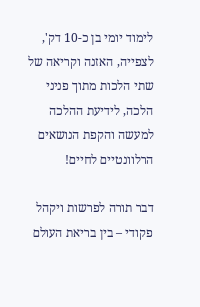לימוד יומי בן כ-10 דק', לצפייה, האזנה וקריאה של שתי הלכות מתוך פניני הלכה, לידיעת ההלכה למעשה והקפת הנושאים הרלוונטיים לחיים!

דבר תורה לפרשות ויקהל פקודי – בין בריאת העולם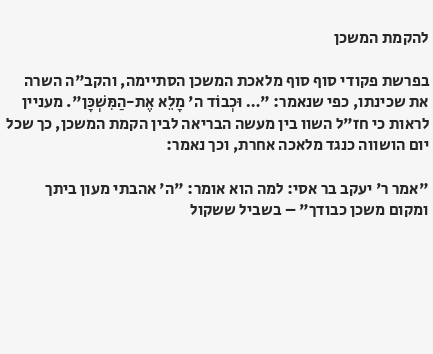להקמת המשכן

בפרשת פקודי סוף סוף מלאכת המשכן הסתיימה, והקב"ה השרה את שכינתו, כפי שנאמר: "… וּכְבוֹד ה' מָלֵא אֶת-הַמִּשְׁכָּן". מעניין לראות כי חז"ל השוו בין מעשה הבריאה לבין הקמת המשכן, כך שכל יום הושווה כנגד מלאכה אחרת, וכך נאמר:

"אמר ר' יעקב בר אסי: למה הוא אומר: "ה' אהבתי מעון ביתך ומקום משכן כבודך" – בשביל ששקול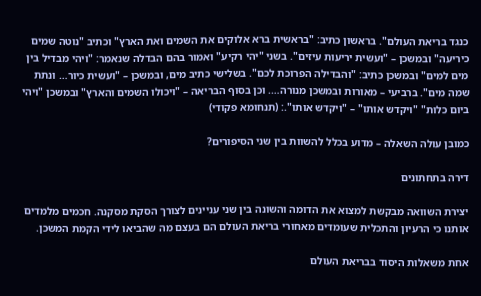כנגד בריאת העולם". בראשון כתיב: "בראשית ברא אלוקים את השמים ואת הארץ" וכתיב "נוטה שמים כיריעה" ובמשכן – "ועשית יריעות עיזים". בשני "יהי רקיע" ואמור בהם הבדלה שנאמר: "ויהי מבדיל בין מים למים" ובמשכן כתיב: "והבדילה הפרוכת לכם". בשלישי כתיב מים, ובמשכן – "ועשית כיור… ונתת שמה מים". ברביעי – מאורות ובמשכן מנורה…. וכן בסוף הבריאה – "ויכולו השמים והארץ" ובמשכן "ויהי ביום כלות" "ויקדש אותו" – "ויקדש אותו".: (תנחומא פקודי)

כמובן עולה השאלה – מדוע בכלל להשוות בין שני הסיפורים?

דירה בתחתונים

יצירת השוואה מבקשת למצוא את הדומה והשונה בין שני עניינים לצורך הסקת מסקנה. חכמים מלמדים אותנו כי הרעיון והתכלית שעומדים מאחורי בריאת העולם הם בעצם מה שהביאו לידי הקמת המשכן.

אחת משאלות היסוד בבריאת העולם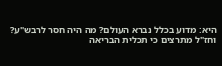היא: מדוע בכלל נברא העולם? מה היה חסר לרבש"ע? וחז"ל מתרצים כי תכלית הבריאה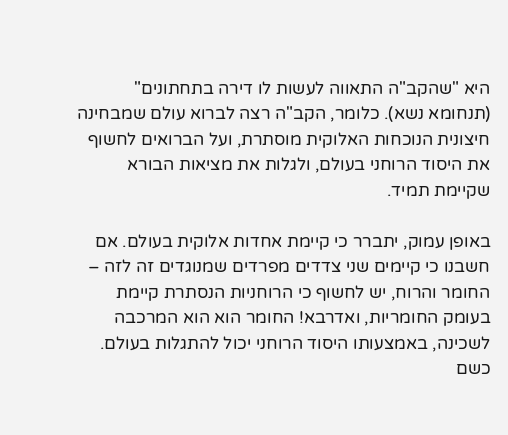היא "שהקב"ה התאווה לעשות לו דירה בתחתונים" (תנחומא נשא). כלומר, הקב"ה רצה לברוא עולם שמבחינה חיצונית הנוכחות האלוקית מוסתרת, ועל הברואים לחשוף את היסוד הרוחני בעולם, ולגלות את מציאות הבורא שקיימת תמיד.

באופן עמוק, יתברר כי קיימת אחדות אלוקית בעולם. אם חשבנו כי קיימים שני צדדים מפרדים שמנוגדים זה לזה – החומר והרוח, יש לחשוף כי הרוחניות הנסתרת קיימת בעומק החומריות, ואדרבא! החומר הוא הוא המרכבה לשכינה, באמצעותו היסוד הרוחני יכול להתגלות בעולם. כשם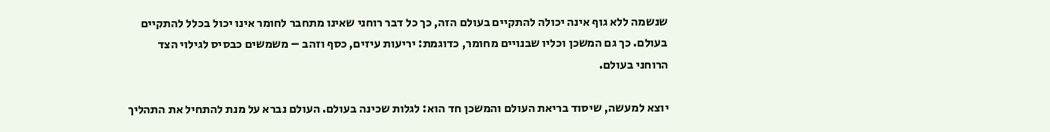שנשמה ללא גוף אינה יכולה להתקיים בעולם הזה, כך כל דבר רוחני שאינו מתחבר לחומר אינו יכול בכלל להתקיים בעולם. כך גם המשכן וכליו שבנויים מחומר, כדוגמת: יריעות עיזים, כסף וזהב – משמשים כבסיס לגילוי הצד הרוחני בעולם.

יוצא למעשה, שיסוד בריאת העולם והמשכן חד הוא: לגלות שכינה בעולם. העולם נברא על מנת להתחיל את התהליך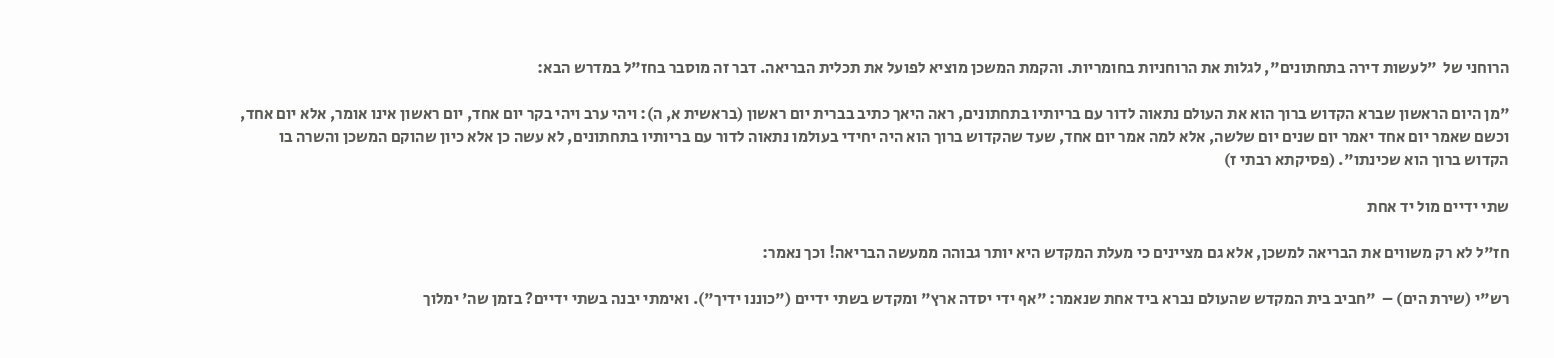הרוחני של  "לעשות דירה בתחתונים", לגלות את הרוחניות בחומריות. והקמת המשכן מוציא לפועל את תכלית הבריאה. דבר זה מוסבר בחז"ל במדרש הבא:

"מן היום הראשון שברא הקדוש ברוך הוא את העולם נתאוה לדור עם בריותיו בתחתונים, ראה היאך כתיב בברית יום ראשון (בראשית א, ה): ויהי ערב ויהי בקר יום אחד, יום ראשון אינו אומר, אלא יום אחד, וכשם שאמר יום אחד יאמר יום שנים יום שלשה, אלא למה אמר יום אחד, שעד שהקדוש ברוך הוא היה יחידי בעולמו נתאוה לדור עם בריותיו בתחתונים, לא עשה כן אלא כיון שהוקם המשכן והשרה בו הקדוש ברוך הוא שכינתו". (פסיקתא רבתי ז)

שתי ידיים מול יד אחת

חז"ל לא רק משווים את הבריאה למשכן, אלא גם מציינים כי מעלת המקדש היא יותר גבוהה ממעשה הבריאה! וכך נאמר:

רש"י (שירת הים) –  "חביב בית המקדש שהעולם נברא ביד אחת שנאמר: "אף ידי יסדה ארץ" ומקדש בשתי ידיים ("כוננו ידיך"). ואימתי יבנה בשתי ידיים? בזמן שה' ימלוך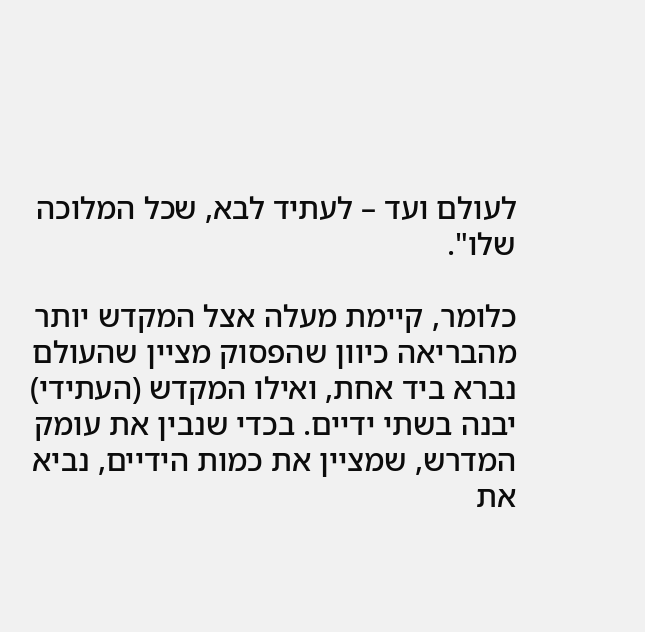לעולם ועד – לעתיד לבא, שכל המלוכה שלו".

כלומר, קיימת מעלה אצל המקדש יותר מהבריאה כיוון שהפסוק מציין שהעולם נברא ביד אחת, ואילו המקדש (העתידי) יבנה בשתי ידיים. בכדי שנבין את עומק המדרש, שמציין את כמות הידיים, נביא את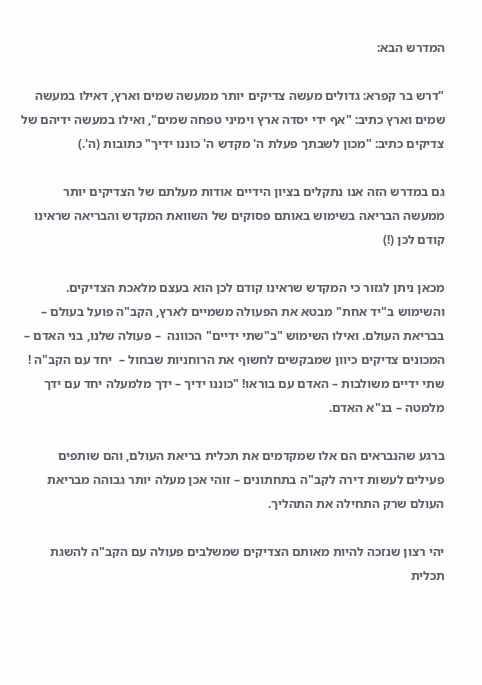המדרש הבא:

"דרש בר קפרא: גדולים מעשה צדיקים יותר ממעשה שמים וארץ, דאילו במעשה שמים וארץ כתיב: "אף ידי יסדה ארץ וימיני טפחה שמים", ואילו במעשה ידיהם של צדיקים כתיב: "מכון לשבתך פעלת ה' מקדש ה' כוננו ידיך" כתובות (ה'.)

גם במדרש הזה אנו נתקלים בציון הידיים אודות מעלתם של הצדיקים יותר ממעשה הבריאה בשימוש באותם פסוקים של השוואת המקדש והבריאה שראינו קודם לכן (!)

מכאן ניתן לגזור כי המקדש שראינו קודם לכן הוא בעצם מלאכת הצדיקים. והשימוש ב"יד אחת" מבטא את הפעולה משמיים לארץ, הקב"ה פועל בעולם – בבריאת העולם. ואילו השימוש "ב"שתי ידיים" הכוונה  – פעולה שלנו, בני האדם – המכונים צדיקים כיוון שמבקשים לחשוף את הרוחניות שבחול –  יחד עם הקב"ה ! שתי ידיים משולבות – האדם עם בוראו! "כוננו ידיך – ידך מלמעלה יחד עם ידך מלמטה – בנ"א האדם.

ברגע שהנבראים הם אלו שמקדמים את תכלית בריאת העולם, והם שותפים פעילים לעשות דירה לקב"ה בתחתונים – זוהי אכן מעלה יותר גבוהה מבריאת העולם שרק התחילה את התהליך.

יהי רצון שנזכה להיות מאותם הצדיקים שמשלבים פעולה עם הקב"ה להשגת תכלית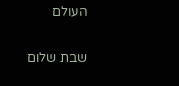העולם

שבת שלום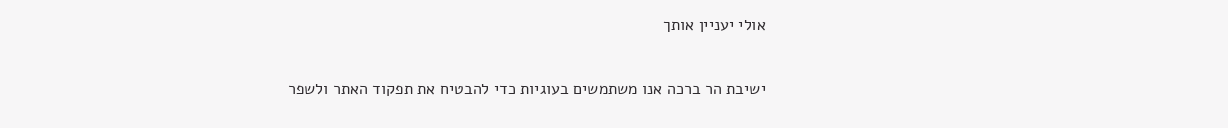אולי יעניין אותך

ישיבת הר ברכה אנו משתמשים בעוגיות כדי להבטיח את תפקוד האתר ולשפר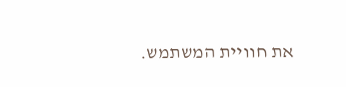את חוויית המשתמש.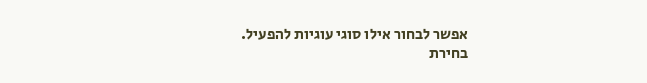אפשר לבחור אילו סוגי עוגיות להפעיל.
בחירת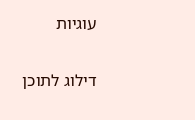עוגיות


דילוג לתוכן